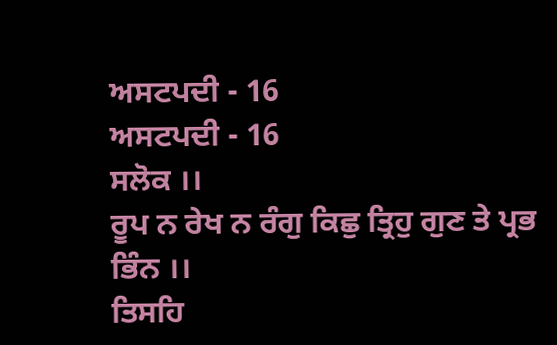ਅਸਟਪਦੀ - 16
ਅਸਟਪਦੀ - 16
ਸਲੋਕ ।।
ਰੂਪ ਨ ਰੇਖ ਨ ਰੰਗੁ ਕਿਛੁ ਤ੍ਰਿਹੁ ਗੁਣ ਤੇ ਪ੍ਰਭ
ਭਿੰਨ ।।
ਤਿਸਹਿ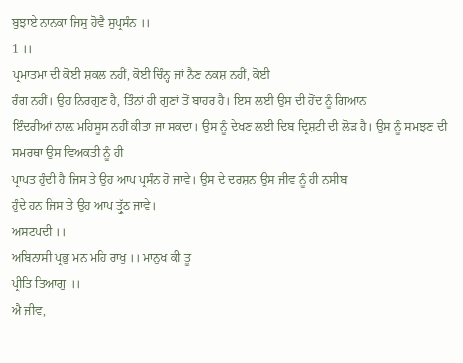ਬੁਝਾਏ ਨਾਨਕਾ ਜਿਸੁ ਹੋਵੈ ਸੁਪ੍ਰਸੰਨ ।।
1 ।।
ਪ੍ਰਮਾਤਮਾ ਦੀ ਕੋਈ ਸ਼ਕਲ ਨਹੀਂ, ਕੋਈ ਚਿੰਨ੍ਹ ਜਾਂ ਨੈਣ ਨਕਸ਼ ਨਹੀਂ, ਕੋਈ
ਰੰਗ ਨਹੀਂ। ਉਹ ਨਿਰਗੁਣ ਹੈ, ਤਿੰਨਾਂ ਹੀ ਗੁਣਾਂ ਤੋਂ ਬਾਹਰ ਹੈ। ਇਸ ਲਈ ਉਸ ਦੀ ਹੋਂਦ ਨੂੰ ਗਿਆਨ
ਇੰਦਰੀਆਂ ਨਾਲ਼ ਮਹਿਸੂਸ ਨਹੀਂ ਕੀਤਾ ਜਾ ਸਕਦਾ। ਉਸ ਨੂੰ ਦੇਖਣ ਲਈ ਦਿਬ ਦ੍ਰਿਸ਼ਟੀ ਦੀ ਲੋੜ ਹੈ। ਉਸ ਨੂੰ ਸਮਝਣ ਦੀ ਸਮਰਥਾ ਉਸ ਵਿਅਕਤੀ ਨੂੰ ਹੀ
ਪ੍ਰਾਪਤ ਹੁੰਦੀ ਹੈ ਜਿਸ ਤੇ ਉਹ ਆਪ ਪ੍ਰਸੰਨ ਹੋ ਜਾਵੇ। ਉਸ ਦੇ ਦਰਸ਼ਨ ਉਸ ਜੀਵ ਨੂੰ ਹੀ ਨਸੀਬ
ਹੁੰਦੇ ਹਨ ਜਿਸ ਤੇ ਉਹ ਆਪ ਤ੍ਰੁੱਠ ਜਾਵੇ।
ਅਸਟਪਦੀ ।।
ਅਬਿਨਾਸੀ ਪ੍ਰਭੁ ਮਨ ਮਹਿ ਰਾਖੁ ।। ਮਾਨੁਖ ਕੀ ਤੂ
ਪ੍ਰੀਤਿ ਤਿਆਗੁ ।।
ਐ ਜੀਵ,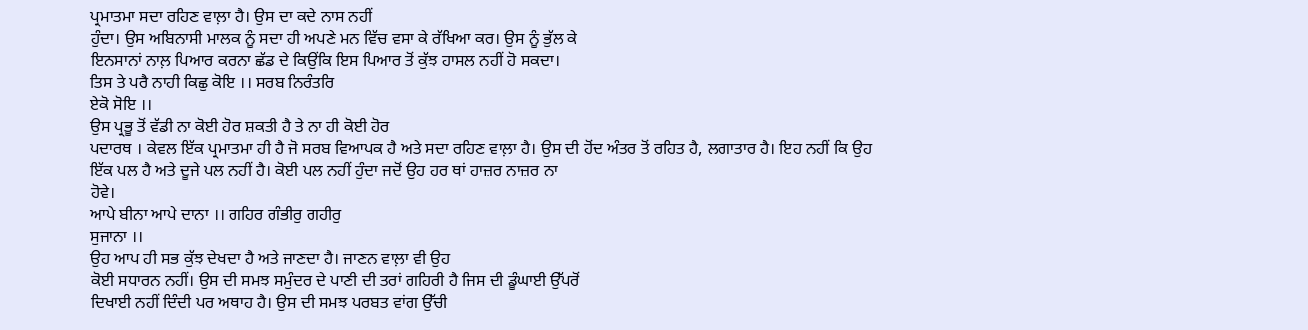ਪ੍ਰਮਾਤਮਾ ਸਦਾ ਰਹਿਣ ਵਾਲ਼ਾ ਹੈ। ਉਸ ਦਾ ਕਦੇ ਨਾਸ ਨਹੀਂ
ਹੁੰਦਾ। ਉਸ ਅਬਿਨਾਸੀ ਮਾਲਕ ਨੂੰ ਸਦਾ ਹੀ ਅਪਣੇ ਮਨ ਵਿੱਚ ਵਸਾ ਕੇ ਰੱਖਿਆ ਕਰ। ਉਸ ਨੂੰ ਭੁੱਲ ਕੇ
ਇਨਸਾਨਾਂ ਨਾਲ਼ ਪਿਆਰ ਕਰਨਾ ਛੱਡ ਦੇ ਕਿਉਂਕਿ ਇਸ ਪਿਆਰ ਤੋਂ ਕੁੱਝ ਹਾਸਲ ਨਹੀਂ ਹੋ ਸਕਦਾ।
ਤਿਸ ਤੇ ਪਰੈ ਨਾਹੀ ਕਿਛੁ ਕੋਇ ।। ਸਰਬ ਨਿਰੰਤਰਿ
ਏਕੋ ਸੋਇ ।।
ਉਸ ਪ੍ਰਭੂ ਤੋਂ ਵੱਡੀ ਨਾ ਕੋਈ ਹੋਰ ਸ਼ਕਤੀ ਹੈ ਤੇ ਨਾ ਹੀ ਕੋਈ ਹੋਰ
ਪਦਾਰਥ । ਕੇਵਲ ਇੱਕ ਪ੍ਰਮਾਤਮਾ ਹੀ ਹੈ ਜੋ ਸਰਬ ਵਿਆਪਕ ਹੈ ਅਤੇ ਸਦਾ ਰਹਿਣ ਵਾਲ਼ਾ ਹੈ। ਉਸ ਦੀ ਹੋਂਦ ਅੰਤਰ ਤੋਂ ਰਹਿਤ ਹੈ, ਲਗਾਤਾਰ ਹੈ। ਇਹ ਨਹੀਂ ਕਿ ਉਹ
ਇੱਕ ਪਲ ਹੈ ਅਤੇ ਦੂਜੇ ਪਲ ਨਹੀਂ ਹੈ। ਕੋਈ ਪਲ ਨਹੀਂ ਹੁੰਦਾ ਜਦੋਂ ਉਹ ਹਰ ਥਾਂ ਹਾਜ਼ਰ ਨਾਜ਼ਰ ਨਾ
ਹੋਵੇ।
ਆਪੇ ਬੀਨਾ ਆਪੇ ਦਾਨਾ ।। ਗਹਿਰ ਗੰਭੀਰੁ ਗਹੀਰੁ
ਸੁਜਾਨਾ ।।
ਉਹ ਆਪ ਹੀ ਸਭ ਕੁੱਝ ਦੇਖਦਾ ਹੈ ਅਤੇ ਜਾਣਦਾ ਹੈ। ਜਾਣਨ ਵਾਲ਼ਾ ਵੀ ਉਹ
ਕੋਈ ਸਧਾਰਨ ਨਹੀਂ। ਉਸ ਦੀ ਸਮਝ ਸਮੁੰਦਰ ਦੇ ਪਾਣੀ ਦੀ ਤਰਾਂ ਗਹਿਰੀ ਹੈ ਜਿਸ ਦੀ ਡੂੰਘਾਈ ਉੱਪਰੋਂ
ਦਿਖਾਈ ਨਹੀਂ ਦਿੰਦੀ ਪਰ ਅਥਾਹ ਹੈ। ਉਸ ਦੀ ਸਮਝ ਪਰਬਤ ਵਾਂਗ ਉੱਚੀ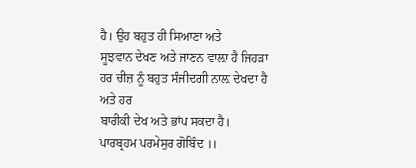ਹੈ। ਉਹ ਬਹੁਤ ਹੀ ਸਿਆਣਾ ਅਤੇ
ਸੂਝਵਾਨ ਦੇਖਣ ਅਤੇ ਜਾਣਨ ਵਾਲ਼ਾ ਹੈ ਜਿਹੜਾ ਹਰ ਚੀਜ਼ ਨੂੰ ਬਹੁਤ ਸੰਜੀਦਗੀ ਨਾਲ਼ ਦੇਖਦਾ ਹੈ ਅਤੇ ਹਰ
ਬਾਰੀਕੀ ਦੇਖ ਅਤੇ ਭਾਂਪ ਸਕਦਾ ਹੈ।
ਪਾਰਬ੍ਰਹਮ ਪਰਮੇਸੁਰ ਗੋਬਿੰਦ ।।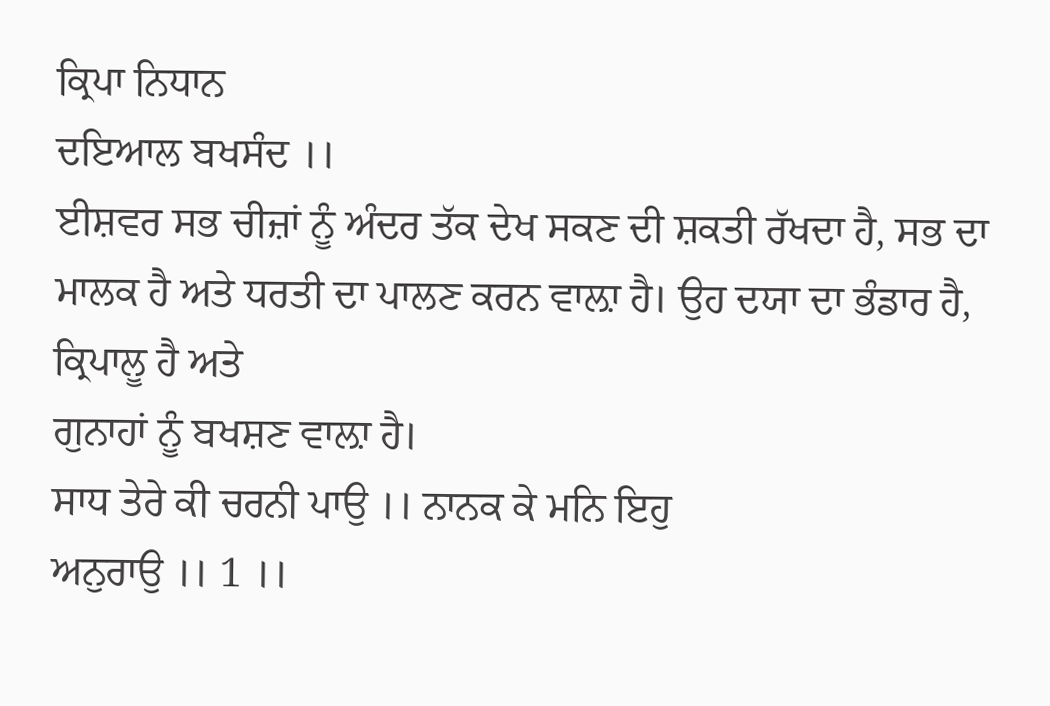ਕ੍ਰਿਪਾ ਨਿਧਾਨ
ਦਇਆਲ ਬਖਸੰਦ ।।
ਈਸ਼ਵਰ ਸਭ ਚੀਜ਼ਾਂ ਨੂੰ ਅੰਦਰ ਤੱਕ ਦੇਖ ਸਕਣ ਦੀ ਸ਼ਕਤੀ ਰੱਖਦਾ ਹੈ, ਸਭ ਦਾ
ਮਾਲਕ ਹੈ ਅਤੇ ਧਰਤੀ ਦਾ ਪਾਲਣ ਕਰਨ ਵਾਲ਼ਾ ਹੈ। ਉਹ ਦਯਾ ਦਾ ਭੰਡਾਰ ਹੈ, ਕ੍ਰਿਪਾਲੂ ਹੈ ਅਤੇ
ਗੁਨਾਹਾਂ ਨੂੰ ਬਖਸ਼ਣ ਵਾਲ਼ਾ ਹੈ।
ਸਾਧ ਤੇਰੇ ਕੀ ਚਰਨੀ ਪਾਉ ।। ਨਾਨਕ ਕੇ ਮਨਿ ਇਹੁ
ਅਨੁਰਾਉ ।। 1 ।।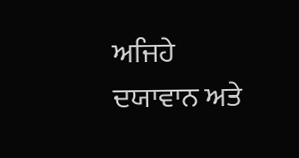ਅਜਿਹੇ ਦਯਾਵਾਨ ਅਤੇ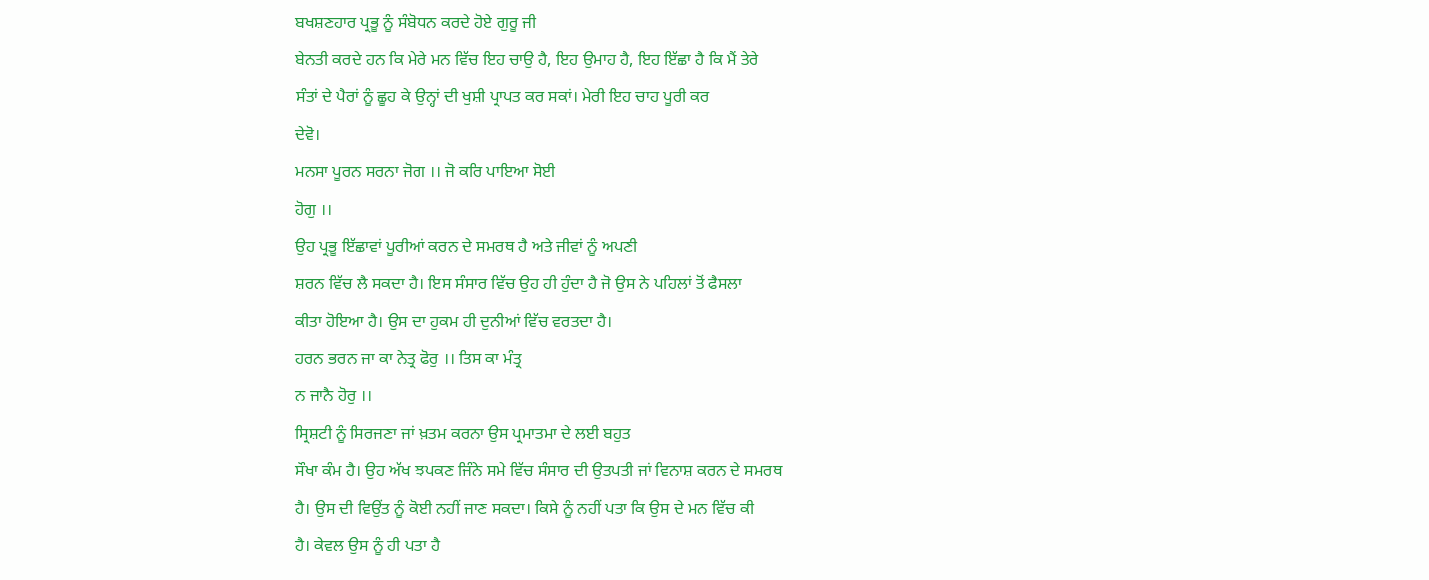ਬਖਸ਼ਣਹਾਰ ਪ੍ਰਭੂ ਨੂੰ ਸੰਬੋਧਨ ਕਰਦੇ ਹੋਏ ਗੁਰੂ ਜੀ
ਬੇਨਤੀ ਕਰਦੇ ਹਨ ਕਿ ਮੇਰੇ ਮਨ ਵਿੱਚ ਇਹ ਚਾਉ ਹੈ, ਇਹ ਉਮਾਹ ਹੈ, ਇਹ ਇੱਛਾ ਹੈ ਕਿ ਮੈਂ ਤੇਰੇ
ਸੰਤਾਂ ਦੇ ਪੈਰਾਂ ਨੂੰ ਛੂਹ ਕੇ ਉਨ੍ਹਾਂ ਦੀ ਖੁਸ਼ੀ ਪ੍ਰਾਪਤ ਕਰ ਸਕਾਂ। ਮੇਰੀ ਇਹ ਚਾਹ ਪੂਰੀ ਕਰ
ਦੇਵੋ।
ਮਨਸਾ ਪੂਰਨ ਸਰਨਾ ਜੋਗ ।। ਜੋ ਕਰਿ ਪਾਇਆ ਸੋਈ
ਹੋਗੁ ।।
ਉਹ ਪ੍ਰਭੂ ਇੱਛਾਵਾਂ ਪੂਰੀਆਂ ਕਰਨ ਦੇ ਸਮਰਥ ਹੈ ਅਤੇ ਜੀਵਾਂ ਨੂੰ ਅਪਣੀ
ਸ਼ਰਨ ਵਿੱਚ ਲੈ ਸਕਦਾ ਹੈ। ਇਸ ਸੰਸਾਰ ਵਿੱਚ ਉਹ ਹੀ ਹੁੰਦਾ ਹੈ ਜੋ ਉਸ ਨੇ ਪਹਿਲਾਂ ਤੋਂ ਫੈਸਲਾ
ਕੀਤਾ ਹੋਇਆ ਹੈ। ਉਸ ਦਾ ਹੁਕਮ ਹੀ ਦੁਨੀਆਂ ਵਿੱਚ ਵਰਤਦਾ ਹੈ।
ਹਰਨ ਭਰਨ ਜਾ ਕਾ ਨੇਤ੍ਰ ਫੋਰੁ ।। ਤਿਸ ਕਾ ਮੰਤ੍ਰ
ਨ ਜਾਨੈ ਹੋਰੁ ।।
ਸ੍ਰਿਸ਼ਟੀ ਨੂੰ ਸਿਰਜਣਾ ਜਾਂ ਖ਼ਤਮ ਕਰਨਾ ਉਸ ਪ੍ਰਮਾਤਮਾ ਦੇ ਲਈ ਬਹੁਤ
ਸੌਖਾ ਕੰਮ ਹੈ। ਉਹ ਅੱਖ ਝਪਕਣ ਜਿੰਨੇ ਸਮੇ ਵਿੱਚ ਸੰਸਾਰ ਦੀ ਉਤਪਤੀ ਜਾਂ ਵਿਨਾਸ਼ ਕਰਨ ਦੇ ਸਮਰਥ
ਹੈ। ਉਸ ਦੀ ਵਿਉਂਤ ਨੂੰ ਕੋਈ ਨਹੀਂ ਜਾਣ ਸਕਦਾ। ਕਿਸੇ ਨੂੰ ਨਹੀਂ ਪਤਾ ਕਿ ਉਸ ਦੇ ਮਨ ਵਿੱਚ ਕੀ
ਹੈ। ਕੇਵਲ ਉਸ ਨੂੰ ਹੀ ਪਤਾ ਹੈ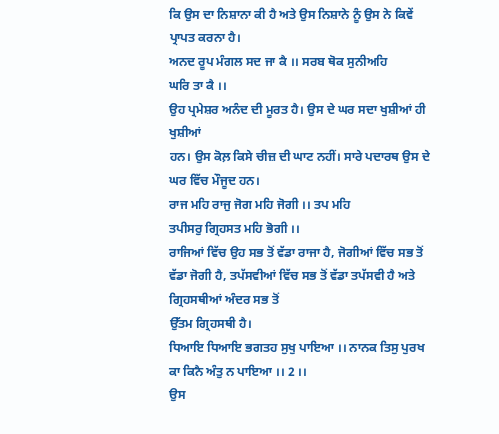ਕਿ ਉਸ ਦਾ ਨਿਸ਼ਾਨਾ ਕੀ ਹੈ ਅਤੇ ਉਸ ਨਿਸ਼ਾਨੇ ਨੂੰ ਉਸ ਨੇ ਕਿਵੇਂ
ਪ੍ਰਾਪਤ ਕਰਨਾ ਹੈ।
ਅਨਦ ਰੂਪ ਮੰਗਲ ਸਦ ਜਾ ਕੈ ।। ਸਰਬ ਥੋਕ ਸੁਨੀਅਹਿ
ਘਰਿ ਤਾ ਕੈ ।।
ਉਹ ਪ੍ਰਮੇਸ਼ਰ ਅਨੰਦ ਦੀ ਮੂਰਤ ਹੈ। ਉਸ ਦੇ ਘਰ ਸਦਾ ਖੁਸ਼ੀਆਂ ਹੀ ਖੁਸ਼ੀਆਂ
ਹਨ। ਉਸ ਕੋਲ਼ ਕਿਸੇ ਚੀਜ਼ ਦੀ ਘਾਟ ਨਹੀਂ। ਸਾਰੇ ਪਦਾਰਥ ਉਸ ਦੇ ਘਰ ਵਿੱਚ ਮੌਜੂਦ ਹਨ।
ਰਾਜ ਮਹਿ ਰਾਜੁ ਜੋਗ ਮਹਿ ਜੋਗੀ ।। ਤਪ ਮਹਿ
ਤਪੀਸਰੁ ਗ੍ਰਿਹਸਤ ਮਹਿ ਭੋਗੀ ।।
ਰਾਜਿਆਂ ਵਿੱਚ ਉਹ ਸਭ ਤੋਂ ਵੱਡਾ ਰਾਜਾ ਹੈ, ਜੋਗੀਆਂ ਵਿੱਚ ਸਭ ਤੋਂ
ਵੱਡਾ ਜੋਗੀ ਹੈ, ਤਪੱਸਵੀਆਂ ਵਿੱਚ ਸਭ ਤੋਂ ਵੱਡਾ ਤਪੱਸਵੀ ਹੈ ਅਤੇ ਗ੍ਰਿਹਸਥੀਆਂ ਅੰਦਰ ਸਭ ਤੋਂ
ਉੱਤਮ ਗ੍ਰਿਹਸਥੀ ਹੈ।
ਧਿਆਇ ਧਿਆਇ ਭਗਤਹ ਸੁਖੁ ਪਾਇਆ ।। ਨਾਨਕ ਤਿਸੁ ਪੁਰਖ ਕਾ ਕਿਨੈ ਅੰਤੁ ਨ ਪਾਇਆ ।। 2 ।।
ਉਸ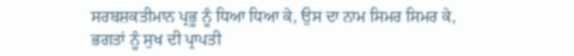ਸਰਬਸ਼ਕਤੀਮਾਨ ਪ੍ਰਭੂ ਨੂੰ ਧਿਆ ਧਿਆ ਕੇ, ਉਸ ਦਾ ਨਾਮ ਸਿਮਰ ਸਿਮਰ ਕੇ,
ਭਗਤਾਂ ਨੂੰ ਸੁਖ ਦੀ ਪ੍ਰਾਪਤੀ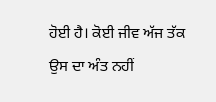ਹੋਈ ਹੈ। ਕੋਈ ਜੀਵ ਅੱਜ ਤੱਕ ਉਸ ਦਾ ਅੰਤ ਨਹੀਂ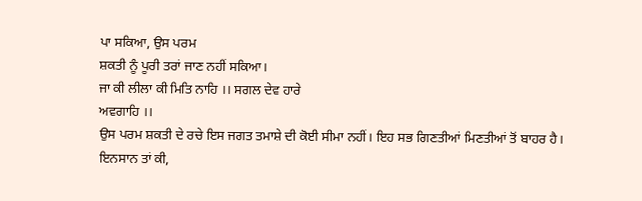ਪਾ ਸਕਿਆ, ਉਸ ਪਰਮ
ਸ਼ਕਤੀ ਨੂੰ ਪੂਰੀ ਤਰਾਂ ਜਾਣ ਨਹੀਂ ਸਕਿਆ।
ਜਾ ਕੀ ਲੀਲਾ ਕੀ ਮਿਤਿ ਨਾਹਿ ।। ਸਗਲ ਦੇਵ ਹਾਰੇ
ਅਵਗਾਹਿ ।।
ਉਸ ਪਰਮ ਸ਼ਕਤੀ ਦੇ ਰਚੇ ਇਸ ਜਗਤ ਤਮਾਸ਼ੇ ਦੀ ਕੋਈ ਸੀਮਾ ਨਹੀਂ। ਇਹ ਸਭ ਗਿਣਤੀਆਂ ਮਿਣਤੀਆਂ ਤੋਂ ਬਾਹਰ ਹੈ।
ਇਨਸਾਨ ਤਾਂ ਕੀ,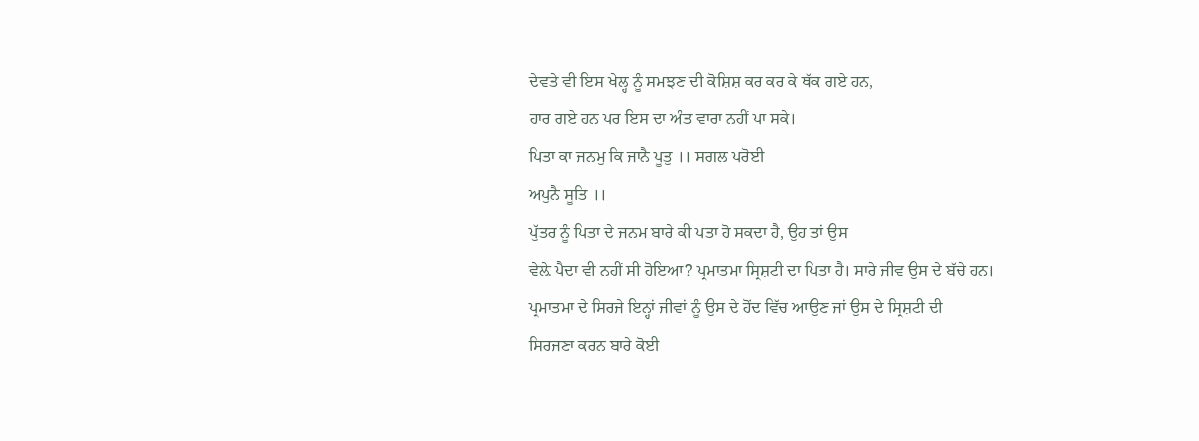ਦੇਵਤੇ ਵੀ ਇਸ ਖੇਲ੍ਹ ਨੂੰ ਸਮਝਣ ਦੀ ਕੋਸ਼ਿਸ਼ ਕਰ ਕਰ ਕੇ ਥੱਕ ਗਏ ਹਨ,
ਹਾਰ ਗਏ ਹਨ ਪਰ ਇਸ ਦਾ ਅੰਤ ਵਾਰਾ ਨਹੀਂ ਪਾ ਸਕੇ।
ਪਿਤਾ ਕਾ ਜਨਮੁ ਕਿ ਜਾਨੈ ਪੂਤੁ ।। ਸਗਲ ਪਰੋਈ
ਅਪੁਨੈ ਸੂਤਿ ।।
ਪੁੱਤਰ ਨੂੰ ਪਿਤਾ ਦੇ ਜਨਮ ਬਾਰੇ ਕੀ ਪਤਾ ਹੋ ਸਕਦਾ ਹੈ, ਉਹ ਤਾਂ ਉਸ
ਵੇਲ਼ੇ ਪੈਦਾ ਵੀ ਨਹੀਂ ਸੀ ਹੋਇਆ? ਪ੍ਰਮਾਤਮਾ ਸ੍ਰਿਸ਼ਟੀ ਦਾ ਪਿਤਾ ਹੈ। ਸਾਰੇ ਜੀਵ ਉਸ ਦੇ ਬੱਚੇ ਹਨ।
ਪ੍ਰਮਾਤਮਾ ਦੇ ਸਿਰਜੇ ਇਨ੍ਹਾਂ ਜੀਵਾਂ ਨੂੰ ਉਸ ਦੇ ਹੋਂਦ ਵਿੱਚ ਆਉਣ ਜਾਂ ਉਸ ਦੇ ਸ੍ਰਿਸ਼ਟੀ ਦੀ
ਸਿਰਜਣਾ ਕਰਨ ਬਾਰੇ ਕੋਈ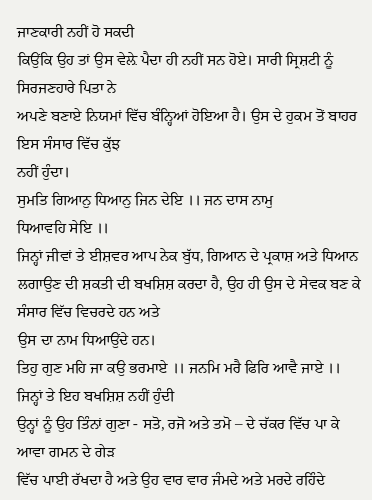ਜਾਣਕਾਰੀ ਨਹੀਂ ਹੋ ਸਕਦੀ
ਕਿਉਂਕਿ ਉਹ ਤਾਂ ਉਸ ਵੇਲ਼ੇ ਪੈਦਾ ਹੀ ਨਹੀਂ ਸਨ ਹੋਏ। ਸਾਰੀ ਸ੍ਰਿਸ਼ਟੀ ਨੂੰ ਸਿਰਜਣਹਾਰੇ ਪਿਤਾ ਨੇ
ਅਪਣੇ ਬਣਾਏ ਨਿਯਮਾਂ ਵਿੱਚ ਬੰਨ੍ਹਿਆਂ ਹੋਇਆ ਹੈ। ਉਸ ਦੇ ਹੁਕਮ ਤੋਂ ਬਾਹਰ ਇਸ ਸੰਸਾਰ ਵਿੱਚ ਕੁੱਝ
ਨਹੀਂ ਹੁੰਦਾ।
ਸੁਮਤਿ ਗਿਆਨੁ ਧਿਆਨੁ ਜਿਨ ਦੇਇ ।। ਜਨ ਦਾਸ ਨਾਮੁ
ਧਿਆਵਹਿ ਸੇਇ ।।
ਜਿਨ੍ਹਾਂ ਜੀਵਾਂ ਤੇ ਈਸ਼ਵਰ ਆਪ ਨੇਕ ਬੁੱਧ, ਗਿਆਨ ਦੇ ਪ੍ਰਕਾਸ਼ ਅਤੇ ਧਿਆਨ
ਲਗਾਉਣ ਦੀ ਸ਼ਕਤੀ ਦੀ ਬਖਸ਼ਿਸ਼ ਕਰਦਾ ਹੈ, ਉਹ ਹੀ ਉਸ ਦੇ ਸੇਵਕ ਬਣ ਕੇ ਸੰਸਾਰ ਵਿੱਚ ਵਿਚਰਦੇ ਹਨ ਅਤੇ
ਉਸ ਦਾ ਨਾਮ ਧਿਆਉਂਦੇ ਹਨ।
ਤਿਹੁ ਗੁਣ ਮਹਿ ਜਾ ਕਉ ਭਰਮਾਏ ।। ਜਨਮਿ ਮਰੈ ਫਿਰਿ ਆਵੈ ਜਾਏ ।।
ਜਿਨ੍ਹਾਂ ਤੇ ਇਹ ਬਖਸ਼ਿਸ਼ ਨਹੀਂ ਹੁੰਦੀ
ਉਨ੍ਹਾਂ ਨੂੰ ਉਹ ਤਿੰਨਾਂ ਗੁਣਾ - ਸਤੋ, ਰਜੋ ਅਤੇ ਤਮੋ – ਦੇ ਚੱਕਰ ਵਿੱਚ ਪਾ ਕੇ ਆਵਾ ਗਮਨ ਦੇ ਗੇੜ
ਵਿੱਚ ਪਾਈ ਰੱਖਦਾ ਹੈ ਅਤੇ ਉਹ ਵਾਰ ਵਾਰ ਜੰਮਦੇ ਅਤੇ ਮਰਦੇ ਰਹਿੰਦੇ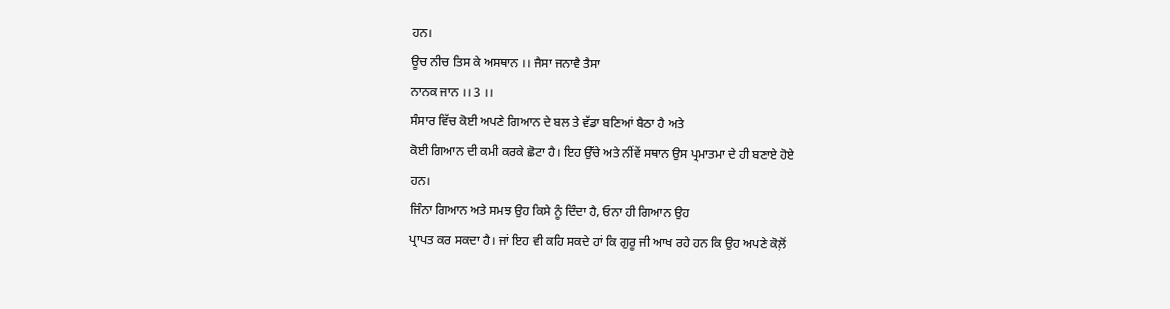ਹਨ।
ਊਚ ਨੀਚ ਤਿਸ ਕੇ ਅਸਥਾਨ ।। ਜੈਸਾ ਜਨਾਵੈ ਤੈਸਾ
ਨਾਨਕ ਜਾਨ ।। 3 ।।
ਸੰਸਾਰ ਵਿੱਚ ਕੋਈ ਅਪਣੇ ਗਿਆਨ ਦੇ ਬਲ ਤੇ ਵੱਡਾ ਬਣਿਆਂ ਬੈਠਾ ਹੈ ਅਤੇ
ਕੋਈ ਗਿਆਨ ਦੀ ਕਮੀ ਕਰਕੇ ਛੋਟਾ ਹੈ। ਇਹ ਉੱਚੇ ਅਤੇ ਨੀਂਵੇਂ ਸਥਾਨ ਉਸ ਪ੍ਰਮਾਤਮਾ ਦੇ ਹੀ ਬਣਾਏ ਹੋਏ
ਹਨ।
ਜਿੰਨਾ ਗਿਆਨ ਅਤੇ ਸਮਝ ਉਹ ਕਿਸੇ ਨੂੰ ਦਿੰਦਾ ਹੈ, ਓਨਾ ਹੀ ਗਿਆਨ ਉਹ
ਪ੍ਰਾਪਤ ਕਰ ਸਕਦਾ ਹੈ। ਜਾਂ ਇਹ ਵੀ ਕਹਿ ਸਕਦੇ ਹਾਂ ਕਿ ਗੁਰੂ ਜੀ ਆਖ ਰਹੇ ਹਨ ਕਿ ਉਹ ਅਪਣੇ ਕੋਲ਼ੋਂ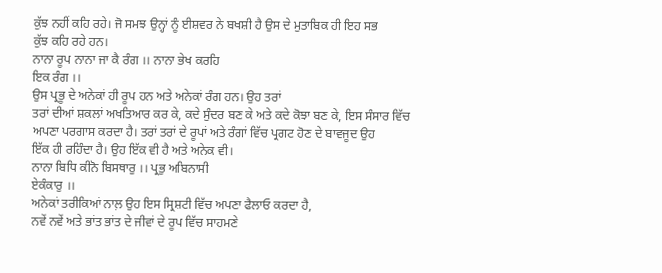ਕੁੱਝ ਨਹੀਂ ਕਹਿ ਰਹੇ। ਜੋ ਸਮਝ ਉਨ੍ਹਾਂ ਨੂੰ ਈਸ਼ਵਰ ਨੇ ਬਖਸ਼ੀ ਹੈ ਉਸ ਦੇ ਮੁਤਾਬਿਕ ਹੀ ਇਹ ਸਭ
ਕੁੱਝ ਕਹਿ ਰਹੇ ਹਨ।
ਨਾਨਾ ਰੂਪ ਨਾਨਾ ਜਾ ਕੈ ਰੰਗ ।। ਨਾਨਾ ਭੇਖ ਕਰਹਿ
ਇਕ ਰੰਗ ।।
ਉਸ ਪ੍ਰਭੂ ਦੇ ਅਨੇਕਾਂ ਹੀ ਰੂਪ ਹਨ ਅਤੇ ਅਨੇਕਾਂ ਰੰਗ ਹਨ। ਉਹ ਤਰਾਂ
ਤਰਾਂ ਦੀਆਂ ਸ਼ਕਲਾਂ ਅਖਤਿਆਰ ਕਰ ਕੇ, ਕਦੇ ਸੁੰਦਰ ਬਣ ਕੇ ਅਤੇ ਕਦੇ ਕੋਝਾ ਬਣ ਕੇ, ਇਸ ਸੰਸਾਰ ਵਿੱਚ
ਅਪਣਾ ਪਰਗਾਸ ਕਰਦਾ ਹੈ। ਤਰਾਂ ਤਰਾਂ ਦੇ ਰੂਪਾਂ ਅਤੇ ਰੰਗਾਂ ਵਿੱਚ ਪ੍ਰਗਟ ਹੋਣ ਦੇ ਬਾਵਜੂਦ ਉਹ
ਇੱਕ ਹੀ ਰਹਿੰਦਾ ਹੈ। ਉਹ ਇੱਕ ਵੀ ਹੈ ਅਤੇ ਅਨੇਕ ਵੀ।
ਨਾਨਾ ਬਿਧਿ ਕੀਨੋ ਬਿਸਥਾਰੁ ।। ਪ੍ਰਭੁ ਅਬਿਨਾਸੀ
ਏਕੰਕਾਰੁ ।।
ਅਨੇਕਾਂ ਤਰੀਕਿਆਂ ਨਾਲ਼ ਉਹ ਇਸ ਸ੍ਰਿਸ਼ਟੀ ਵਿੱਚ ਅਪਣਾ ਫੈਲਾਓ ਕਰਦਾ ਹੈ,
ਨਵੇਂ ਨਵੇਂ ਅਤੇ ਭਾਂਤ ਭਾਂਤ ਦੇ ਜੀਵਾਂ ਦੇ ਰੂਪ ਵਿੱਚ ਸਾਹਮਣੇ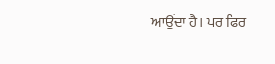ਆਉਂਦਾ ਹੈ। ਪਰ ਫਿਰ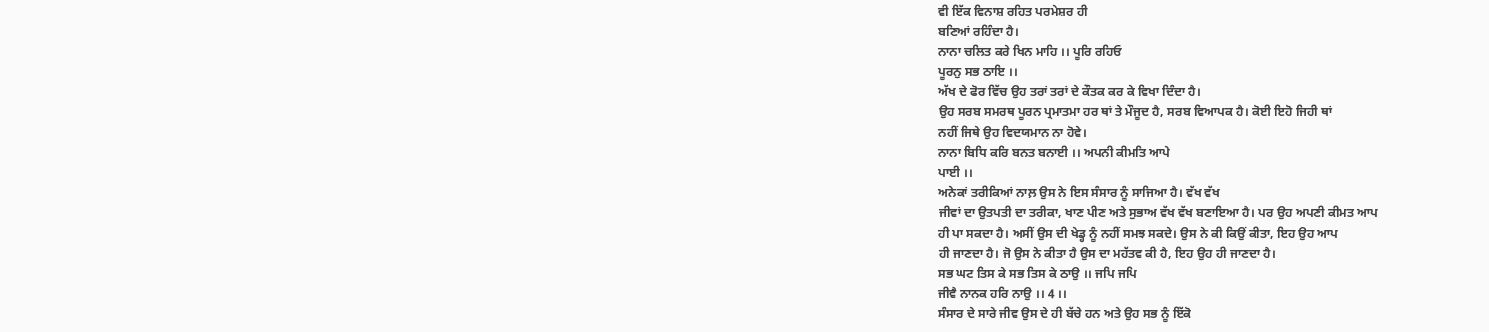ਵੀ ਇੱਕ ਵਿਨਾਸ਼ ਰਹਿਤ ਪਰਮੇਸ਼ਰ ਹੀ
ਬਣਿਆਂ ਰਹਿੰਦਾ ਹੈ।
ਨਾਨਾ ਚਲਿਤ ਕਰੇ ਖਿਨ ਮਾਹਿ ।। ਪੂਰਿ ਰਹਿਓ
ਪੂਰਨੁ ਸਭ ਠਾਇ ।।
ਅੱਖ ਦੇ ਫੋਰ ਵਿੱਚ ਉਹ ਤਰਾਂ ਤਰਾਂ ਦੇ ਕੌਤਕ ਕਰ ਕੇ ਵਿਖਾ ਦਿੰਦਾ ਹੈ।
ਉਹ ਸਰਬ ਸਮਰਥ ਪੂਰਨ ਪ੍ਰਮਾਤਮਾ ਹਰ ਥਾਂ ਤੇ ਮੌਜੂਦ ਹੈ, ਸਰਬ ਵਿਆਪਕ ਹੈ। ਕੋਈ ਇਹੋ ਜਿਹੀ ਥਾਂ
ਨਹੀਂ ਜਿਥੇ ਉਹ ਵਿਦਯਮਾਨ ਨਾ ਹੋਵੇ।
ਨਾਨਾ ਬਿਧਿ ਕਰਿ ਬਨਤ ਬਨਾਈ ।। ਅਪਨੀ ਕੀਮਤਿ ਆਪੇ
ਪਾਈ ।।
ਅਨੇਕਾਂ ਤਰੀਕਿਆਂ ਨਾਲ਼ ਉਸ ਨੇ ਇਸ ਸੰਸਾਰ ਨੂੰ ਸਾਜਿਆ ਹੈ। ਵੱਖ ਵੱਖ
ਜੀਵਾਂ ਦਾ ਉਤਪਤੀ ਦਾ ਤਰੀਕਾ, ਖਾਣ ਪੀਣ ਅਤੇ ਸੁਭਾਅ ਵੱਖ ਵੱਖ ਬਣਾਇਆ ਹੈ। ਪਰ ਉਹ ਅਪਣੀ ਕੀਮਤ ਆਪ
ਹੀ ਪਾ ਸਕਦਾ ਹੈ। ਅਸੀਂ ਉਸ ਦੀ ਖੇਡ੍ਹ ਨੂੰ ਨਹੀਂ ਸਮਝ ਸਕਦੇ। ਉਸ ਨੇ ਕੀ ਕਿਉਂ ਕੀਤਾ, ਇਹ ਉਹ ਆਪ
ਹੀ ਜਾਣਦਾ ਹੈ। ਜੋ ਉਸ ਨੇ ਕੀਤਾ ਹੈ ਉਸ ਦਾ ਮਹੱਤਵ ਕੀ ਹੈ, ਇਹ ਉਹ ਹੀ ਜਾਣਦਾ ਹੈ।
ਸਭ ਘਟ ਤਿਸ ਕੇ ਸਭ ਤਿਸ ਕੇ ਠਾਉ ।। ਜਪਿ ਜਪਿ
ਜੀਵੈ ਨਾਨਕ ਹਰਿ ਨਾਉ ।। 4 ।।
ਸੰਸਾਰ ਦੇ ਸਾਰੇ ਜੀਵ ਉਸ ਦੇ ਹੀ ਬੱਚੇ ਹਨ ਅਤੇ ਉਹ ਸਭ ਨੂੰ ਇੱਕੋ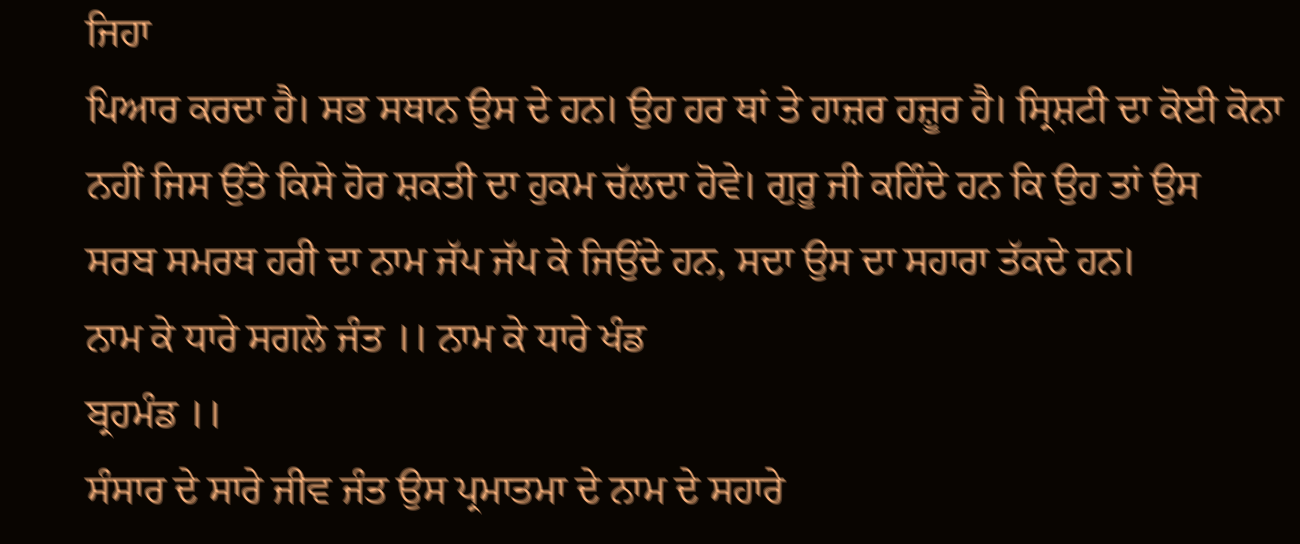ਜਿਹਾ
ਪਿਆਰ ਕਰਦਾ ਹੈ। ਸਭ ਸਥਾਨ ਉਸ ਦੇ ਹਨ। ਉਹ ਹਰ ਥਾਂ ਤੇ ਹਾਜ਼ਰ ਹਜ਼ੂਰ ਹੈ। ਸ੍ਰਿਸ਼ਟੀ ਦਾ ਕੋਈ ਕੋਨਾ
ਨਹੀਂ ਜਿਸ ਉੱਤੇ ਕਿਸੇ ਹੋਰ ਸ਼ਕਤੀ ਦਾ ਹੁਕਮ ਚੱਲਦਾ ਹੋਵੇ। ਗੁਰੂ ਜੀ ਕਹਿੰਦੇ ਹਨ ਕਿ ਉਹ ਤਾਂ ਉਸ
ਸਰਬ ਸਮਰਥ ਹਰੀ ਦਾ ਨਾਮ ਜੱਪ ਜੱਪ ਕੇ ਜਿਉਂਦੇ ਹਨ, ਸਦਾ ਉਸ ਦਾ ਸਹਾਰਾ ਤੱਕਦੇ ਹਨ।
ਨਾਮ ਕੇ ਧਾਰੇ ਸਗਲੇ ਜੰਤ ।। ਨਾਮ ਕੇ ਧਾਰੇ ਖੰਡ
ਬ੍ਰਹਮੰਡ ।।
ਸੰਸਾਰ ਦੇ ਸਾਰੇ ਜੀਵ ਜੰਤ ਉਸ ਪ੍ਰਮਾਤਮਾ ਦੇ ਨਾਮ ਦੇ ਸਹਾਰੇ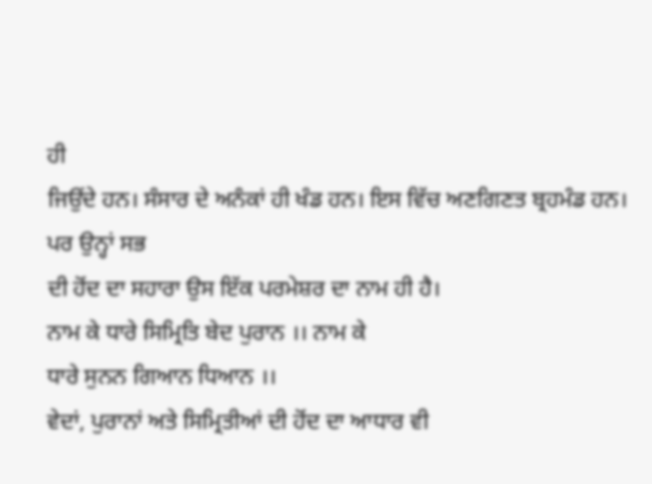ਹੀ
ਜਿਉਂਦੇ ਹਨ। ਸੰਸਾਰ ਦੇ ਅਨੰਕਾਂ ਹੀ ਖੰਡ ਹਨ। ਇਸ ਵਿੱਚ ਅਣਗਿਣਤ ਬ੍ਰਹਮੰਡ ਹਨ। ਪਰ ਉਨ੍ਹਾਂ ਸਭ
ਦੀ ਹੋਂਦ ਦਾ ਸਹਾਰਾ ਉਸ ਇੱਕ ਪਰਮੇਸ਼ਰ ਦਾ ਨਾਮ ਹੀ ਹੈ।
ਨਾਮ ਕੇ ਧਾਰੇ ਸਿਮ੍ਰਿਤਿ ਬੇਦ ਪੁਰਾਨ ।। ਨਾਮ ਕੇ
ਧਾਰੇ ਸੁਨਨ ਗਿਆਨ ਧਿਆਨ ।।
ਵੇਦਾਂ, ਪੁਰਾਨਾਂ ਅਤੇ ਸਿਮ੍ਰਿਤੀਆਂ ਦੀ ਹੋਂਦ ਦਾ ਆਧਾਰ ਵੀ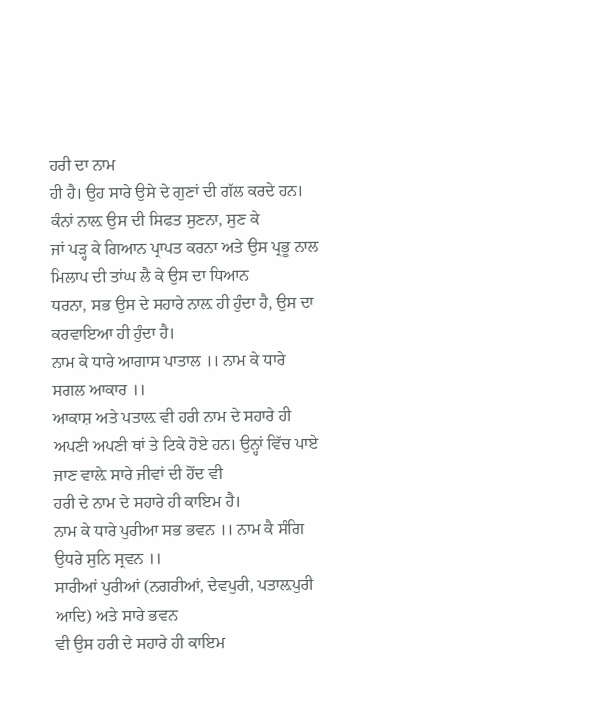ਹਰੀ ਦਾ ਨਾਮ
ਹੀ ਹੈ। ਉਹ ਸਾਰੇ ਉਸੇ ਦੇ ਗੁਣਾਂ ਦੀ ਗੱਲ ਕਰਦੇ ਹਨ। ਕੰਨਾਂ ਨਾਲ਼ ਉਸ ਦੀ ਸਿਫਤ ਸੁਣਨਾ, ਸੁਣ ਕੇ
ਜਾਂ ਪੜ੍ਹ ਕੇ ਗਿਆਨ ਪ੍ਰਾਪਤ ਕਰਨਾ ਅਤੇ ਉਸ ਪ੍ਰਭੂ ਨਾਲ ਮਿਲਾਪ ਦੀ ਤਾਂਘ ਲੈ ਕੇ ਉਸ ਦਾ ਧਿਆਨ
ਧਰਨਾ, ਸਭ ਉਸ ਦੇ ਸਹਾਰੇ ਨਾਲ਼ ਹੀ ਹੁੰਦਾ ਹੈ, ਉਸ ਦਾ ਕਰਵਾਇਆ ਹੀ ਹੁੰਦਾ ਹੈ।
ਨਾਮ ਕੇ ਧਾਰੇ ਆਗਾਸ ਪਾਤਾਲ ।। ਨਾਮ ਕੇ ਧਾਰੇ
ਸਗਲ ਆਕਾਰ ।।
ਆਕਾਸ਼ ਅਤੇ ਪਤਾਲ਼ ਵੀ ਹਰੀ ਨਾਮ ਦੇ ਸਹਾਰੇ ਹੀ
ਅਪਣੀ ਅਪਣੀ ਥਾਂ ਤੇ ਟਿਕੇ ਹੋਏ ਹਨ। ਉਨ੍ਹਾਂ ਵਿੱਚ ਪਾਏ ਜਾਣ ਵਾਲ਼ੇ ਸਾਰੇ ਜੀਵਾਂ ਦੀ ਹੋਂਦ ਵੀ
ਹਰੀ ਦੇ ਨਾਮ ਦੇ ਸਹਾਰੇ ਹੀ ਕਾਇਮ ਹੈ।
ਨਾਮ ਕੇ ਧਾਰੇ ਪੁਰੀਆ ਸਭ ਭਵਨ ।। ਨਾਮ ਕੈ ਸੰਗਿ
ਉਧਰੇ ਸੁਨਿ ਸ੍ਰਵਨ ।।
ਸਾਰੀਆਂ ਪੁਰੀਆਂ (ਨਗਰੀਆਂ, ਦੇਵਪੁਰੀ, ਪਤਾਲ਼ਪੁਰੀ ਆਦਿ) ਅਤੇ ਸਾਰੇ ਭਵਨ
ਵੀ ਉਸ ਹਰੀ ਦੇ ਸਹਾਰੇ ਹੀ ਕਾਇਮ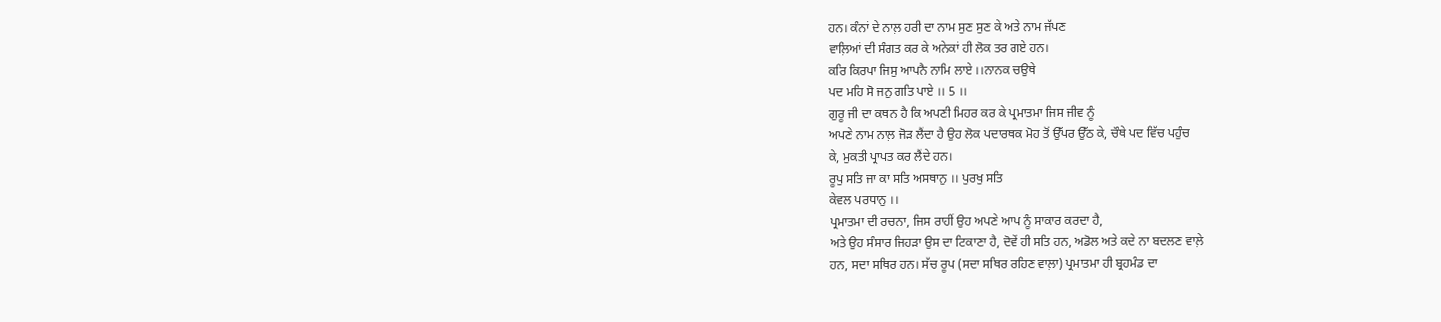ਹਨ। ਕੰਨਾਂ ਦੇ ਨਾਲ਼ ਹਰੀ ਦਾ ਨਾਮ ਸੁਣ ਸੁਣ ਕੇ ਅਤੇ ਨਾਮ ਜੱਪਣ
ਵਾਲ਼ਿਆਂ ਦੀ ਸੰਗਤ ਕਰ ਕੇ ਅਨੇਕਾਂ ਹੀ ਲੋਕ ਤਰ ਗਏ ਹਨ।
ਕਰਿ ਕਿਰਪਾ ਜਿਸੁ ਆਪਨੈ ਨਾਮਿ ਲਾਏ ।।ਨਾਨਕ ਚਉਥੇ
ਪਦ ਮਹਿ ਸੋ ਜਨੁ ਗਤਿ ਪਾਏ ।। 5 ।।
ਗੁਰੂ ਜੀ ਦਾ ਕਥਨ ਹੈ ਕਿ ਅਪਣੀ ਮਿਹਰ ਕਰ ਕੇ ਪ੍ਰਮਾਤਮਾ ਜਿਸ ਜੀਵ ਨੂੰ
ਅਪਣੇ ਨਾਮ ਨਾਲ਼ ਜੋੜ ਲੈਂਦਾ ਹੈ ਉਹ ਲੋਕ ਪਦਾਰਥਕ ਮੋਹ ਤੋਂ ਉੱਪਰ ਉੱਠ ਕੇ, ਚੌਥੇ ਪਦ ਵਿੱਚ ਪਹੁੰਚ
ਕੇ, ਮੁਕਤੀ ਪ੍ਰਾਪਤ ਕਰ ਲੈਂਦੇ ਹਨ।
ਰੂਪੁ ਸਤਿ ਜਾ ਕਾ ਸਤਿ ਅਸਥਾਨੁ ।। ਪੁਰਖੁ ਸਤਿ
ਕੇਵਲ ਪਰਧਾਨੁ ।।
ਪ੍ਰਮਾਤਮਾ ਦੀ ਰਚਨਾ, ਜਿਸ ਰਾਹੀਂ ਉਹ ਅਪਣੇ ਆਪ ਨੂੰ ਸਾਕਾਰ ਕਰਦਾ ਹੈ,
ਅਤੇ ਉਹ ਸੰਸਾਰ ਜਿਹੜਾ ਉਸ ਦਾ ਟਿਕਾਣਾ ਹੈ, ਦੋਵੇਂ ਹੀ ਸਤਿ ਹਨ, ਅਡੋਲ ਅਤੇ ਕਦੇ ਨਾ ਬਦਲਣ ਵਾਲ਼ੇ
ਹਨ, ਸਦਾ ਸਥਿਰ ਹਨ। ਸੱਚ ਰੂਪ (ਸਦਾ ਸਥਿਰ ਰਹਿਣ ਵਾਲ਼ਾ) ਪ੍ਰਮਾਤਮਾ ਹੀ ਬ੍ਰਹਮੰਡ ਦਾ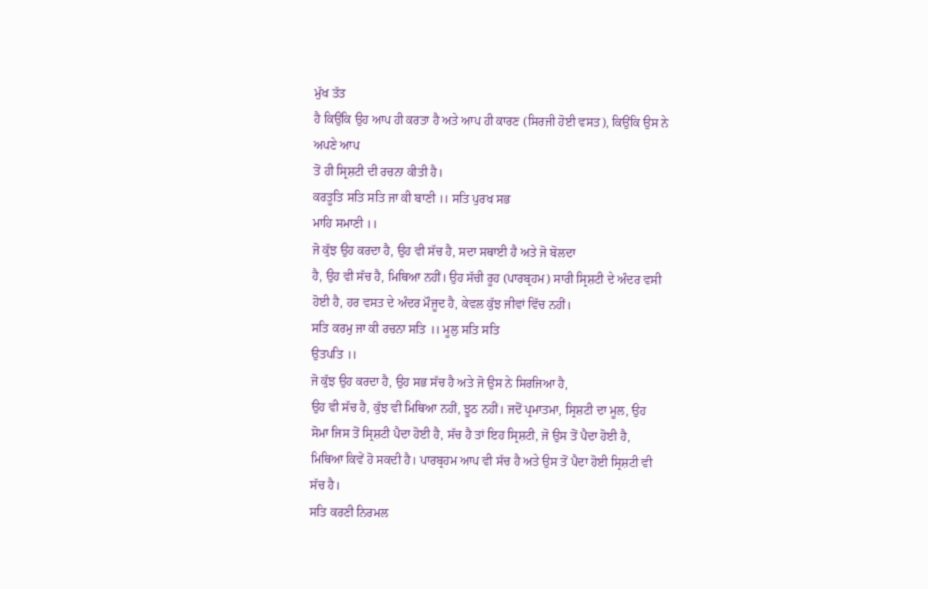ਮੁੱਖ ਤੱਤ
ਹੈ ਕਿਉਂਕਿ ਉਹ ਆਪ ਹੀ ਕਰਤਾ ਹੈ ਅਤੇ ਆਪ ਹੀ ਕਾਰਣ (ਸਿਰਜੀ ਹੋਈ ਵਸਤ), ਕਿਉਂਕਿ ਉਸ ਨੇ ਅਪਣੇ ਆਪ
ਤੋਂ ਹੀ ਸ੍ਰਿਸ਼ਟੀ ਦੀ ਰਚਨਾ ਕੀਤੀ ਹੈ।
ਕਰਤੂਤਿ ਸਤਿ ਸਤਿ ਜਾ ਕੀ ਬਾਣੀ ।। ਸਤਿ ਪੁਰਖ ਸਭ
ਮਾਹਿ ਸਮਾਣੀ ।।
ਜੋ ਕੁੱਝ ਉਹ ਕਰਦਾ ਹੈ, ਉਹ ਵੀ ਸੱਚ ਹੈ, ਸਦਾ ਸਥਾਈ ਹੈ ਅਤੇ ਜੋ ਬੋਲਦਾ
ਹੈ, ਉਹ ਵੀ ਸੱਚ ਹੈ, ਮਿਥਿਆ ਨਹੀਂ। ਉਹ ਸੱਚੀ ਰੂਹ (ਪਾਰਬ੍ਰਹਮ) ਸਾਰੀ ਸ੍ਰਿਸ਼ਟੀ ਦੇ ਅੰਦਰ ਵਸੀ
ਹੋਈ ਹੈ, ਹਰ ਵਸਤ ਦੇ ਅੰਦਰ ਮੌਜੂਦ ਹੈ, ਕੇਵਲ ਕੁੱਝ ਜੀਵਾਂ ਵਿੱਚ ਨਹੀਂ।
ਸਤਿ ਕਰਮੁ ਜਾ ਕੀ ਰਚਨਾ ਸਤਿ ।। ਮੂਲੁ ਸਤਿ ਸਤਿ
ਉਤਪਤਿ ।।
ਜੋ ਕੁੱਝ ਉਹ ਕਰਦਾ ਹੈ, ਉਹ ਸਭ ਸੱਚ ਹੈ ਅਤੇ ਜੋ ਉਸ ਨੇ ਸਿਰਜਿਆ ਹੈ,
ਉਹ ਵੀ ਸੱਚ ਹੈ, ਕੁੱਝ ਵੀ ਮਿਥਿਆ ਨਹੀਂ, ਝੂਠ ਨਹੀਂ। ਜਦੋਂ ਪ੍ਰਮਾਤਮਾ, ਸ੍ਰਿਸ਼ਟੀ ਦਾ ਮੂਲ, ਉਹ
ਸੋਮਾ ਜਿਸ ਤੋਂ ਸ੍ਰਿਸ਼ਟੀ ਪੈਦਾ ਹੋਈ ਹੈ, ਸੱਚ ਹੈ ਤਾਂ ਇਹ ਸ੍ਰਿਸ਼ਟੀ, ਜੋ ਉਸ ਤੋਂ ਪੈਦਾ ਹੋਈ ਹੈ,
ਮਿਥਿਆ ਕਿਵੇਂ ਹੋ ਸਕਦੀ ਹੈ। ਪਾਰਬ੍ਰਹਮ ਆਪ ਵੀ ਸੱਚ ਹੈ ਅਤੇ ਉਸ ਤੋਂ ਪੈਦਾ ਹੋਈ ਸ੍ਰਿਸ਼ਟੀ ਵੀ
ਸੱਚ ਹੈ।
ਸਤਿ ਕਰਣੀ ਨਿਰਮਲ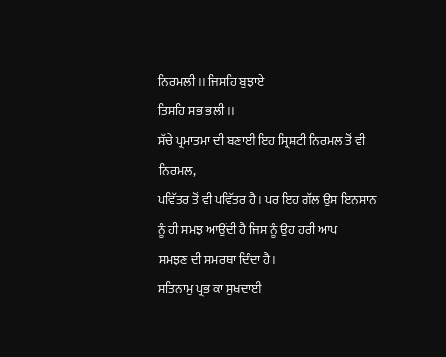ਨਿਰਮਲੀ ।। ਜਿਸਹਿ ਬੁਝਾਏ
ਤਿਸਹਿ ਸਭ ਭਲੀ ।।
ਸੱਚੇ ਪ੍ਰਮਾਤਮਾ ਦੀ ਬਣਾਈ ਇਹ ਸ੍ਰਿਸ਼ਟੀ ਨਿਰਮਲ ਤੋਂ ਵੀ ਨਿਰਮਲ,
ਪਵਿੱਤਰ ਤੋਂ ਵੀ ਪਵਿੱਤਰ ਹੈ। ਪਰ ਇਹ ਗੱਲ ਉਸ ਇਨਸਾਨ ਨੂੰ ਹੀ ਸਮਝ ਆਉਂਦੀ ਹੈ ਜਿਸ ਨੂੰ ਉਹ ਹਰੀ ਆਪ
ਸਮਝਣ ਦੀ ਸਮਰਥਾ ਦਿੰਦਾ ਹੈ।
ਸਤਿਨਾਮੁ ਪ੍ਰਭ ਕਾ ਸੁਖਦਾਈ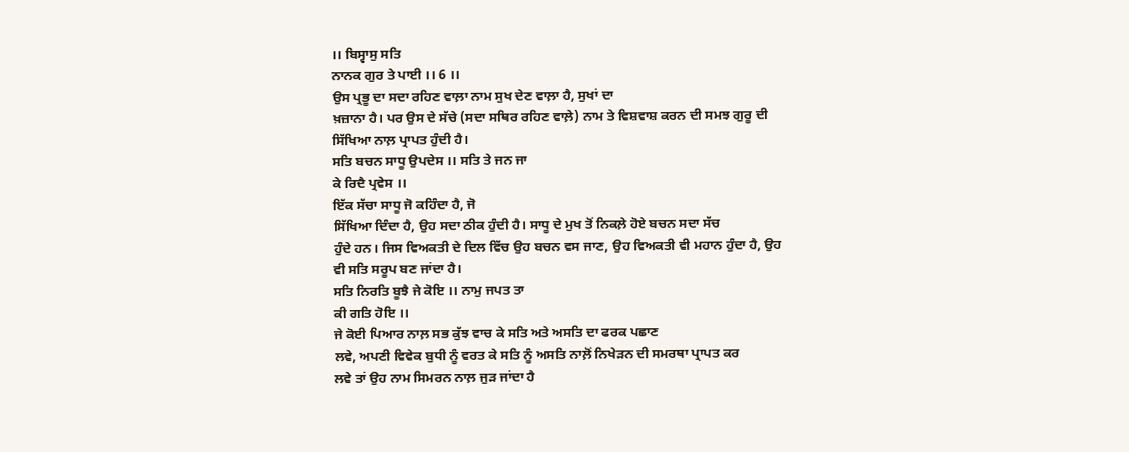।। ਬਿਸ੍ਵਾਸੁ ਸਤਿ
ਨਾਨਕ ਗੁਰ ਤੇ ਪਾਈ ।। 6 ।।
ਉਸ ਪ੍ਰਭੂ ਦਾ ਸਦਾ ਰਹਿਣ ਵਾਲ਼ਾ ਨਾਮ ਸੁਖ ਦੇਣ ਵਾਲ਼ਾ ਹੈ, ਸੁਖਾਂ ਦਾ
ਖ਼ਜ਼ਾਨਾ ਹੈ। ਪਰ ਉਸ ਦੇ ਸੱਚੇ (ਸਦਾ ਸਥਿਰ ਰਹਿਣ ਵਾਲ਼ੇ) ਨਾਮ ਤੇ ਵਿਸ਼ਵਾਸ਼ ਕਰਨ ਦੀ ਸਮਝ ਗੁਰੂ ਦੀ
ਸਿੱਖਿਆ ਨਾਲ਼ ਪ੍ਰਾਪਤ ਹੁੰਦੀ ਹੈ।
ਸਤਿ ਬਚਨ ਸਾਧੂ ਉਪਦੇਸ ।। ਸਤਿ ਤੇ ਜਨ ਜਾ
ਕੇ ਰਿਦੈ ਪ੍ਰਵੇਸ ।।
ਇੱਕ ਸੱਚਾ ਸਾਧੂ ਜੋ ਕਹਿੰਦਾ ਹੈ, ਜੋ
ਸਿੱਖਿਆ ਦਿੰਦਾ ਹੈ, ਉਹ ਸਦਾ ਠੀਕ ਹੁੰਦੀ ਹੈ। ਸਾਧੂ ਦੇ ਮੁਖ ਤੋਂ ਨਿਕਲ਼ੇ ਹੋਏ ਬਚਨ ਸਦਾ ਸੱਚ
ਹੁੰਦੇ ਹਨ। ਜਿਸ ਵਿਅਕਤੀ ਦੇ ਦਿਲ ਵਿੱਚ ਉਹ ਬਚਨ ਵਸ ਜਾਣ, ਉਹ ਵਿਅਕਤੀ ਵੀ ਮਹਾਨ ਹੁੰਦਾ ਹੈ, ਉਹ
ਵੀ ਸਤਿ ਸਰੂਪ ਬਣ ਜਾਂਦਾ ਹੈ।
ਸਤਿ ਨਿਰਤਿ ਬੂਝੈ ਜੇ ਕੋਇ ।। ਨਾਮੁ ਜਪਤ ਤਾ
ਕੀ ਗਤਿ ਹੋਇ ।।
ਜੇ ਕੋਈ ਪਿਆਰ ਨਾਲ਼ ਸਭ ਕੁੱਝ ਵਾਚ ਕੇ ਸਤਿ ਅਤੇ ਅਸਤਿ ਦਾ ਫਰਕ ਪਛਾਣ
ਲਵੇ, ਅਪਣੀ ਵਿਵੇਕ ਬੁਧੀ ਨੂੰ ਵਰਤ ਕੇ ਸਤਿ ਨੂੰ ਅਸਤਿ ਨਾਲ਼ੋਂ ਨਿਖੇੜਨ ਦੀ ਸਮਰਥਾ ਪ੍ਰਾਪਤ ਕਰ
ਲਵੇ ਤਾਂ ਉਹ ਨਾਮ ਸਿਮਰਨ ਨਾਲ਼ ਜੁੜ ਜਾਂਦਾ ਹੈ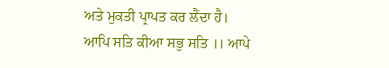ਅਤੇ ਮੁਕਤੀ ਪ੍ਰਾਪਤ ਕਰ ਲੈਂਦਾ ਹੈ।
ਆਪਿ ਸਤਿ ਕੀਆ ਸਭੁ ਸਤਿ ।। ਆਪੇ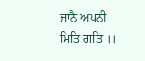ਜਾਨੈ ਅਪਨੀ
ਮਿਤਿ ਗਤਿ ।।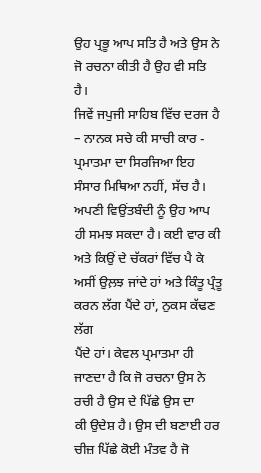ਉਹ ਪ੍ਰਭੂ ਆਪ ਸਤਿ ਹੈ ਅਤੇ ਉਸ ਨੇ ਜੋ ਰਚਨਾ ਕੀਤੀ ਹੈ ਉਹ ਵੀ ਸਤਿ ਹੈ।
ਜਿਵੇਂ ਜਪੁਜੀ ਸਾਹਿਬ ਵਿੱਚ ਦਰਜ ਹੈ – ਨਾਨਕ ਸਚੇ ਕੀ ਸਾਚੀ ਕਾਰ - ਪ੍ਰਮਾਤਮਾ ਦਾ ਸਿਰਜਿਆ ਇਹ
ਸੰਸਾਰ ਮਿਥਿਆ ਨਹੀਂ, ਸੱਚ ਹੈ। ਅਪਣੀ ਵਿਉਂਤਬੰਦੀ ਨੂੰ ਉਹ ਆਪ ਹੀ ਸਮਝ ਸਕਦਾ ਹੈ। ਕਈ ਵਾਰ ਕੀ
ਅਤੇ ਕਿਉਂ ਦੇ ਚੱਕਰਾਂ ਵਿੱਚ ਪੈ ਕੇ ਅਸੀਂ ਉਲ਼ਝ ਜਾਂਦੇ ਹਾਂ ਅਤੇ ਕਿੰਤੂ ਪ੍ਰੰਤੂ ਕਰਨ ਲੱਗ ਪੈਂਦੇ ਹਾਂ, ਨੁਕਸ ਕੱਢਣ ਲੱਗ
ਪੈਂਦੇ ਹਾਂ। ਕੇਵਲ ਪ੍ਰਮਾਤਮਾ ਹੀ ਜਾਣਦਾ ਹੈ ਕਿ ਜੋ ਰਚਨਾ ਉਸ ਨੇ ਰਚੀ ਹੈ ਉਸ ਦੇ ਪਿੱਛੇ ਉਸ ਦਾ
ਕੀ ਉਦੇਸ਼ ਹੈ। ਉਸ ਦੀ ਬਣਾਈ ਹਰ ਚੀਜ਼ ਪਿੱਛੇ ਕੋਈ ਮੰਤਵ ਹੈ ਜੋ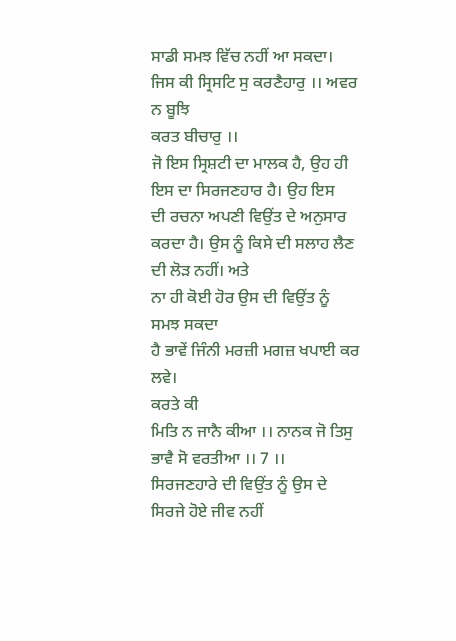ਸਾਡੀ ਸਮਝ ਵਿੱਚ ਨਹੀਂ ਆ ਸਕਦਾ।
ਜਿਸ ਕੀ ਸ੍ਰਿਸਟਿ ਸੁ ਕਰਣੈਹਾਰੁ ।। ਅਵਰ ਨ ਬੂਝਿ
ਕਰਤ ਬੀਚਾਰੁ ।।
ਜੋ ਇਸ ਸ੍ਰਿਸ਼ਟੀ ਦਾ ਮਾਲਕ ਹੈ, ਉਹ ਹੀ ਇਸ ਦਾ ਸਿਰਜਣਹਾਰ ਹੈ। ਉਹ ਇਸ
ਦੀ ਰਚਨਾ ਅਪਣੀ ਵਿਉਂਤ ਦੇ ਅਨੁਸਾਰ ਕਰਦਾ ਹੈ। ਉਸ ਨੂੰ ਕਿਸੇ ਦੀ ਸਲਾਹ ਲੈਣ ਦੀ ਲੋੜ ਨਹੀਂ। ਅਤੇ
ਨਾ ਹੀ ਕੋਈ ਹੋਰ ਉਸ ਦੀ ਵਿਉਂਤ ਨੂੰ ਸਮਝ ਸਕਦਾ
ਹੈ ਭਾਵੇਂ ਜਿੰਨੀ ਮਰਜ਼ੀ ਮਗਜ਼ ਖਪਾਈ ਕਰ ਲਵੇ।
ਕਰਤੇ ਕੀ
ਮਿਤਿ ਨ ਜਾਨੈ ਕੀਆ ।। ਨਾਨਕ ਜੋ ਤਿਸੁ ਭਾਵੈ ਸੋ ਵਰਤੀਆ ।। 7 ।।
ਸਿਰਜਣਹਾਰੇ ਦੀ ਵਿਉਂਤ ਨੂੰ ਉਸ ਦੇ ਸਿਰਜੇ ਹੋਏ ਜੀਵ ਨਹੀਂ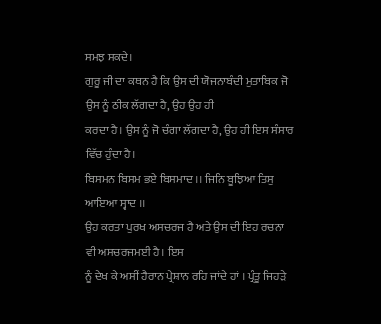ਸਮਝ ਸਕਦੇ।
ਗੁਰੂ ਜੀ ਦਾ ਕਥਨ ਹੈ ਕਿ ਉਸ ਦੀ ਯੋਜਨਾਬੰਦੀ ਮੁਤਾਬਿਕ ਜੋ ਉਸ ਨੂੰ ਠੀਕ ਲੱਗਦਾ ਹੈ, ਉਹ ਉਹ ਹੀ
ਕਰਦਾ ਹੈ। ਉਸ ਨੂੰ ਜੋ ਚੰਗਾ ਲੱਗਦਾ ਹੈ, ਉਹ ਹੀ ਇਸ ਸੰਸਾਰ ਵਿੱਚ ਹੁੰਦਾ ਹੈ।
ਬਿਸਮਨ ਬਿਸਮ ਭਏ ਬਿਸਮਾਦ ।। ਜਿਨਿ ਬੂਝਿਆ ਤਿਸੁ ਆਇਆ ਸ੍ਵਾਦ ।।
ਉਹ ਕਰਤਾ ਪੁਰਖ ਅਸਚਰਜ ਹੈ ਅਤੇ ਉਸ ਦੀ ਇਹ ਰਚਨਾ ਵੀ ਅਸਚਰਜਮਈ ਹੈ। ਇਸ
ਨੂੰ ਦੇਖ ਕੇ ਅਸੀਂ ਹੈਰਾਨ ਪ੍ਰੇਸ਼ਾਨ ਰਹਿ ਜਾਂਦੇ ਹਾਂ । ਪ੍ਰੰਤੂ ਜਿਹੜੇ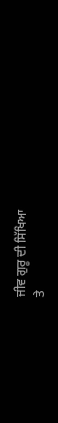ਜੀਵ ਗੁਰੂ ਦੀ ਸਿੱਖਿਆ
ਤੇ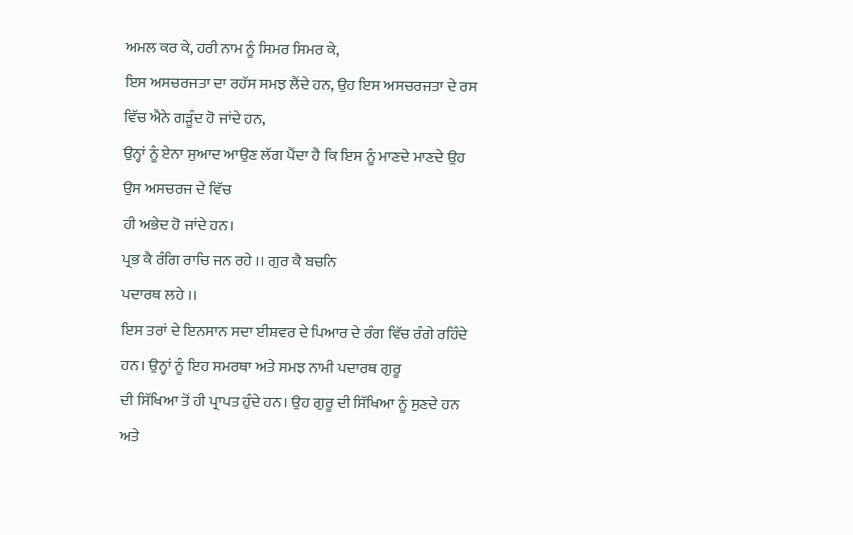ਅਮਲ ਕਰ ਕੇ, ਹਰੀ ਨਾਮ ਨੂੰ ਸਿਮਰ ਸਿਮਰ ਕੇ,
ਇਸ ਅਸਚਰਜਤਾ ਦਾ ਰਹੱਸ ਸਮਝ ਲੈਂਦੇ ਹਨ, ਉਹ ਇਸ ਅਸਚਰਜਤਾ ਦੇ ਰਸ ਵਿੱਚ ਐਨੇ ਗੜੂੰਦ ਹੋ ਜਾਂਦੇ ਹਨ,
ਉਨ੍ਹਾਂ ਨੂੰ ਏਨਾ ਸੁਆਦ ਆਉਣ ਲੱਗ ਪੈਂਦਾ ਹੈ ਕਿ ਇਸ ਨੂੰ ਮਾਣਦੇ ਮਾਣਦੇ ਉਹ ਉਸ ਅਸਚਰਜ ਦੇ ਵਿੱਚ
ਹੀ ਅਭੇਦ ਹੋ ਜਾਂਦੇ ਹਨ।
ਪ੍ਰਭ ਕੈ ਰੰਗਿ ਰਾਚਿ ਜਨ ਰਹੇ ।। ਗੁਰ ਕੈ ਬਚਨਿ
ਪਦਾਰਥ ਲਹੇ ।।
ਇਸ ਤਰਾਂ ਦੇ ਇਨਸਾਨ ਸਦਾ ਈਸ਼ਵਰ ਦੇ ਪਿਆਰ ਦੇ ਰੰਗ ਵਿੱਚ ਰੰਗੇ ਰਹਿੰਦੇ
ਹਨ। ਉਨ੍ਹਾਂ ਨੂੰ ਇਹ ਸਮਰਥਾ ਅਤੇ ਸਮਝ ਨਾਮੀ ਪਦਾਰਥ ਗੁਰੂ
ਦੀ ਸਿੱਖਿਆ ਤੋਂ ਹੀ ਪ੍ਰਾਪਤ ਹੁੰਦੇ ਹਨ। ਉਹ ਗੁਰੂ ਦੀ ਸਿੱਖਿਆ ਨੂੰ ਸੁਣਦੇ ਹਨ ਅਤੇ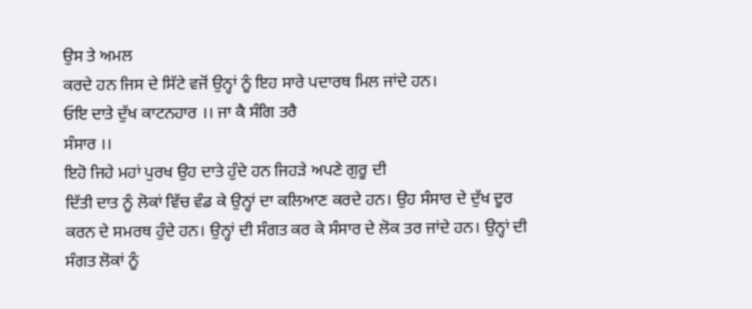ਉਸ ਤੇ ਅਮਲ
ਕਰਦੇ ਹਨ ਜਿਸ ਦੇ ਸਿੱਟੇ ਵਜੋਂ ਉਨ੍ਹਾਂ ਨੂੰ ਇਹ ਸਾਰੇ ਪਦਾਰਥ ਮਿਲ ਜਾਂਦੇ ਹਨ।
ਓਇ ਦਾਤੇ ਦੁੱਖ ਕਾਟਨਹਾਰ ।। ਜਾ ਕੈ ਸੰਗਿ ਤਰੈ
ਸੰਸਾਰ ।।
ਇਹੋ ਜਿਹੇ ਮਹਾਂ ਪੁਰਖ ਉਹ ਦਾਤੇ ਹੁੰਦੇ ਹਨ ਜਿਹੜੇ ਅਪਣੇ ਗੁਰੂ ਦੀ
ਦਿੱਤੀ ਦਾਤ ਨੂੰ ਲੋਕਾਂ ਵਿੱਚ ਵੰਡ ਕੇ ਉਨ੍ਹਾਂ ਦਾ ਕਲਿਆਣ ਕਰਦੇ ਹਨ। ਉਹ ਸੰਸਾਰ ਦੇ ਦੁੱਖ ਦੂਰ
ਕਰਨ ਦੇ ਸਮਰਥ ਹੁੰਦੇ ਹਨ। ਉਨ੍ਹਾਂ ਦੀ ਸੰਗਤ ਕਰ ਕੇ ਸੰਸਾਰ ਦੇ ਲੋਕ ਤਰ ਜਾਂਦੇ ਹਨ। ਉਨ੍ਹਾਂ ਦੀ
ਸੰਗਤ ਲੋਕਾਂ ਨੂੰ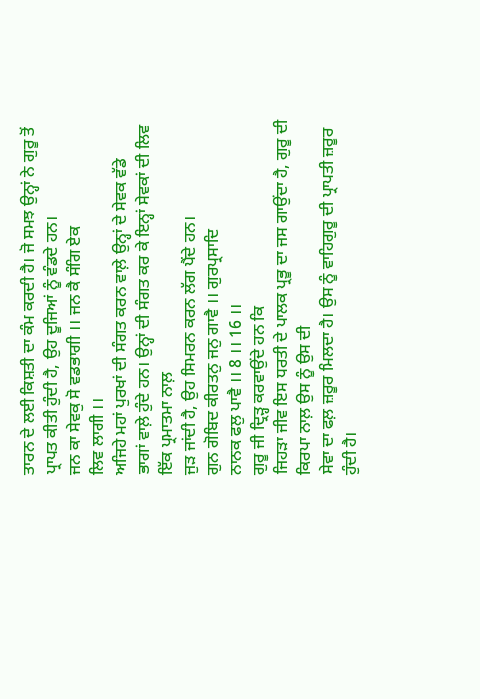ਤਾਰਨ ਦੇ ਲਈ ਕਿਸ਼ਤੀ ਦਾ ਕੰਮ ਕਰਦੀ ਹੈ। ਜੋ ਸਮਝ ਉਨ੍ਹਾਂ ਨੇ ਗੁਰੂ ਤੋਂ
ਪ੍ਰਾਪਤ ਕੀਤੀ ਹੁੰਦੀ ਹੈ, ਉਹ ਦੂਜਿਆਂ ਨੂੰ ਵੰਡਦੇ ਹਨ।
ਜਨ ਕਾ ਸੇਵਕੁ ਸੋ ਵਡਭਾਗੀ ।। ਜਨ ਕੈ ਸੰਗਿ ਏਕ
ਲਿਵ ਲਾਗੀ ।।
ਅਜਿਹੇ ਮਹਾਂ ਪੁਰਖਾਂ ਦੀ ਸੰਗਤ ਕਰਨ ਵਾਲ਼ੇ ਉਨ੍ਹਾਂ ਦੇ ਸੇਵਕ ਵੱਡੇ
ਭਾਗਾਂ ਵਾਲ਼ੇ ਹੁੰਦੇ ਹਨ। ਉਨ੍ਹਾਂ ਦੀ ਸੰਗਤ ਕਰ ਕੇ ਇਨ੍ਹਾਂ ਸੇਵਕਾਂ ਦੀ ਲਿਵ ਇੱਕ ਪ੍ਰਮਾਤਮਾ ਨਾਲ਼
ਜੁੜ ਜਾਂਦੀ ਹੈ, ਉਹ ਸਿਮਰਨ ਕਰਨ ਲੱਗ ਪੈਂਦੇ ਹਨ।
ਗੁਨ ਗੋਬਿਦ ਕੀਰਤਨੁ ਜਨੁ ਗਾਵੈ ।। ਗੁਰਪ੍ਰਸਾਦਿ
ਨਾਨਕ ਫਲੁ ਪਾਵੈ ।। 8 ।। 16 ।।
ਗੁਰੂ ਜੀ ਦ੍ਰਿੜ੍ਹ ਕਰਵਾਉਂਦੇ ਹਨ ਕਿ
ਜਿਹੜਾ ਜੀਵ ਇਸ ਧਰਤੀ ਦੇ ਪਾਲਕ ਪ੍ਰਭੂ ਦਾ ਜਸ ਗਾਉਂਦਾ ਹੈ, ਗੁਰੂ ਦੀ ਕਿਰਪਾ ਨਾਲ਼ ਉਸ ਨੂੰ ਉਸ ਦੀ
ਸੇਵਾ ਦਾ ਫਲ਼ ਜ਼ਰੂਰ ਮਿਲਦਾ ਹੈ। ਉਸ ਨੂੰ ਵਾਹਿਗੁਰੂ ਦੀ ਪ੍ਰਾਪਤੀ ਜ਼ਰੂਰ ਹੁੰਦੀ ਹੈ।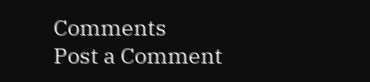Comments
Post a Comment